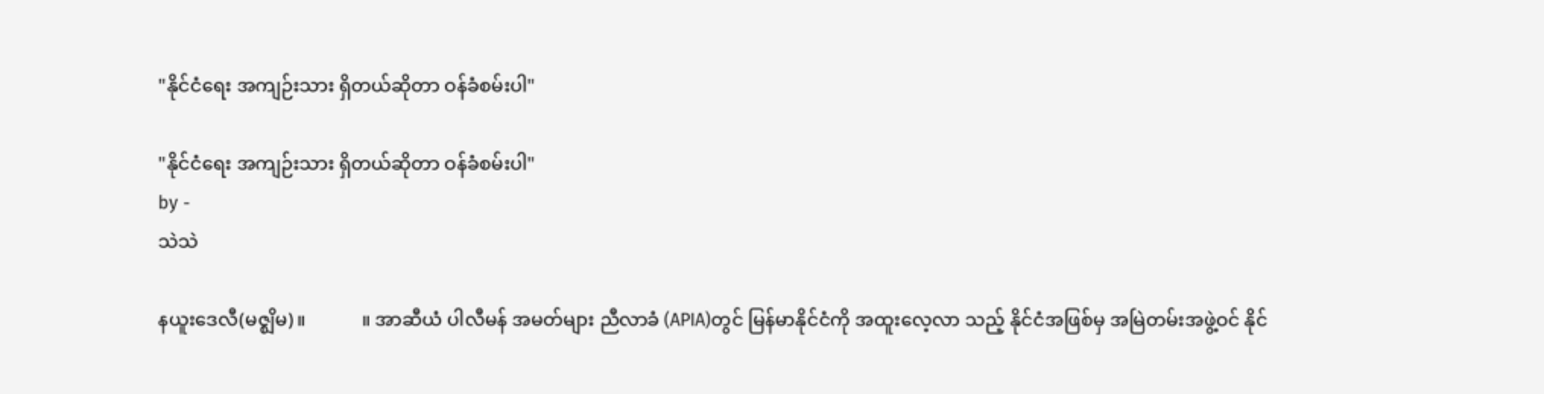"နိုင်ငံရေး အကျဉ်းသား ရှိတယ်ဆိုတာ ဝန်ခံစမ်းပါ"

"နိုင်ငံရေး အကျဉ်းသား ရှိတယ်ဆိုတာ ဝန်ခံစမ်းပါ"
by -
သဲသဲ

နယူးဒေလီ(မဇ္စျိမ)။            ။ အာဆီယံ ပါလီမန် အမတ်များ ညီလာခံ (APIA)တွင် မြန်မာနိုင်ငံကို အထူးလေ့လာ သည့် နိုင်ငံအဖြစ်မှ အမြဲတမ်းအဖွဲ့ဝင် နိုင်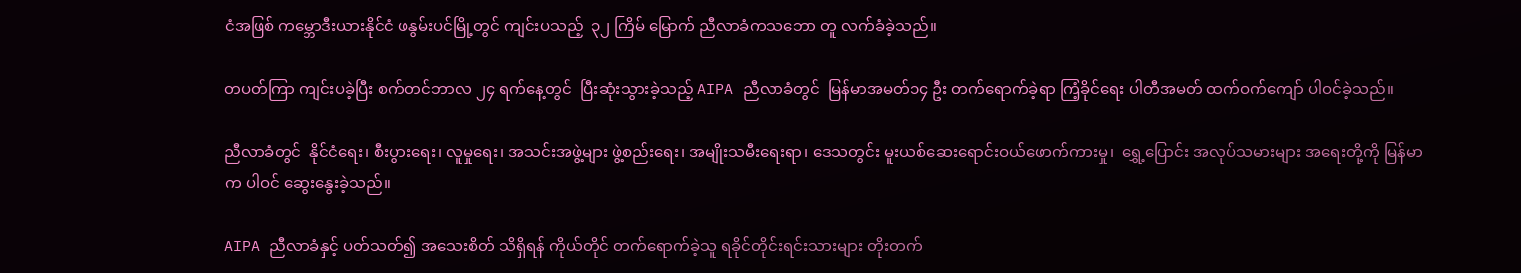ငံအဖြစ် ကမ္ဘောဒီးယားနိုင်ငံ ဖနွမ်းပင်မြို့တွင် ကျင်းပသည့်  ၃၂ ကြိမ် မြောက် ညီလာခံကသဘော တူ လက်ခံခဲ့သည်။

တပတ်ကြာ ကျင်းပခဲ့ပြီး စက်တင်ဘာလ ၂၄ ရက်နေ့တွင်  ပြီးဆုံးသွားခဲ့သည့် AIPA ညီလာခံတွင်  မြန်မာအမတ်၁၄ ဦး တက်ရောက်ခဲ့ရာ ကြံ့ခိုင်ရေး ပါတီအမတ် ထက်ဝက်ကျော် ပါဝင်ခဲ့သည်။

ညီလာခံတွင်  နိုင်ငံရေး၊ စီးပွားရေး၊ လူမှုရေး၊ အသင်းအဖွဲ့များ ဖွဲ့စည်းရေး၊ အမျိုးသမီးရေးရာ၊ ဒေသတွင်း မူးယစ်ဆေးရောင်းဝယ်ဖောက်ကားမှု၊  ရွှေ့ပြောင်း အလုပ်သမားများ အရေးတို့ကို မြန်မာက ပါဝင် ဆွေးနွေးခဲ့သည်။

AIPA ညီလာခံနှင့် ပတ်သတ်၍ အသေးစိတ် သိရှိရန် ကိုယ်တိုင် တက်ရောက်ခဲ့သူ ရခိုင်တိုင်းရင်းသားများ တိုးတက်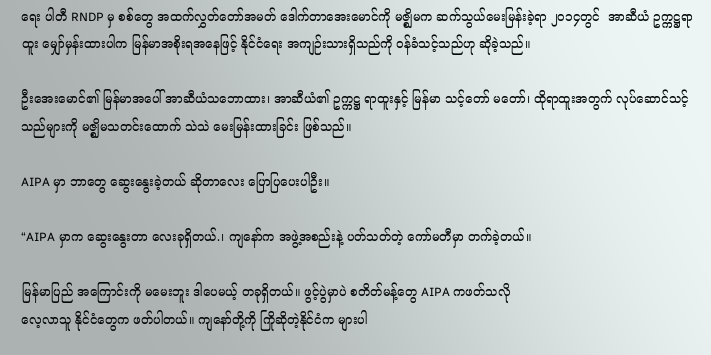ရေး ပါတီ RNDP မှ စစ်တွေ အထက်လွှတ်တော်အမတ် ဒေါက်တာအေးမောင်ကို မဇ္စျိမက ဆက်သွယ်မေးမြန်းခဲ့ရာ ၂ဝ၁၄တွင်  အာဆီယံ ဥက္ကဋ္ဌရာထူး မျှော်မှန်းထားပါက မြန်မာအစိုးရအနေဖြင့် နိုင်ငံရေး အကျဉ်းသားရှိသည်ကို ဝန်ခံသင့်သည်ဟု ဆိုခဲ့သည်။

ဦးအေးမောင်၏ မြန်မာအပေါ် အာဆီယံသဘောထား၊ အာဆီယံ၏ ဥက္ကဋ္ဌ ရာထူးနှင့် မြန်မာ သင့်တော် မတော်၊ ထိုရာထူးအတွက် လုပ်ဆောင်သင့်သည်များကို မဇ္ဈိမသတင်းထောက် သဲသဲ မေးမြန်းထားခြင်း ဖြစ်သည်။

AIPA မှာ ဘာတွေ ဆွေးနွေးခဲ့တယ် ဆိုတာလေး ပြောပြပေးပါဦး။

“AIPA မှာက ဆွေးနွေးတာ လေးခုရှိတယ်.၊ ကျနော်က အဖွဲ့အစည်းနဲ့ ပတ်သတ်တဲ့ ကော်မတီမှာ တက်ခဲ့တယ်။

မြန်မာပြည် အကြောင်းကို မမေးဘူး ဒါပေမယ့် တခုရှိတယ်။ ဖွင့်ပွဲမှာပဲ စတိတ်မန့်တွေ AIPA ကဖတ်သလို
လေ့လာသူ နိုင်ငံတွေက ဖတ်ပါတယ်။ ကျနော်တို့ကို ကြိုဆိုတဲ့နိုင်ငံက များပါ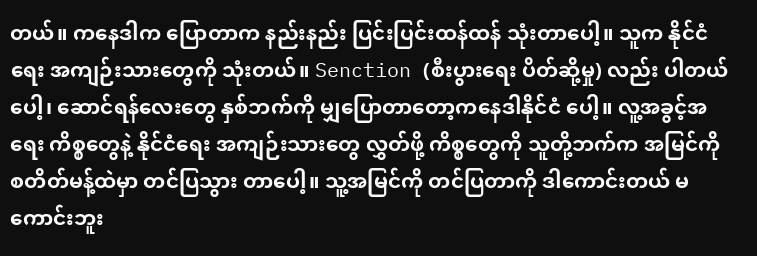တယ်။ ကနေဒါက ပြောတာက နည်းနည်း ပြင်းပြင်းထန်ထန် သုံးတာပေါ့။ သူက နိုင်ငံရေး အကျဉ်းသားတွေကို သုံးတယ်။ Senction (စီးပွားရေး ပိတ်ဆို့မှု) လည်း ပါတယ်ပေါ့၊ ဆောင်ရန်လေးတွေ နှစ်ဘက်ကို မျှပြောတာတော့ကနေဒါနိုင်ငံ ပေါ့။ လူ့အခွင့်အရေး ကိစ္စတွေနဲ့ နိုင်ငံရေး အကျဉ်းသားတွေ လွှတ်ဖို့ ကိစ္စတွေကို သူတို့ဘက်က အမြင်ကို စတိတ်မန့်ထဲမှာ တင်ပြသွား တာပေါ့။ သူ့အမြင်ကို တင်ပြတာကို ဒါကောင်းတယ် မကောင်းဘူး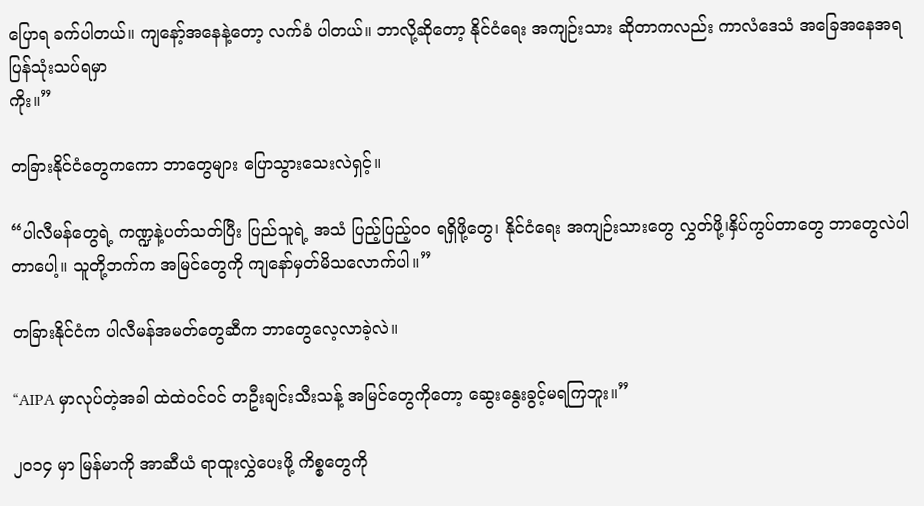ပြောရ ခက်ပါတယ်။ ကျနော့်အနေနဲ့တော့ လက်ခံ ပါတယ်။ ဘာလို့ဆိုတော့ နိုင်ငံရေး အကျဉ်းသား ဆိုတာကလည်း ကာလံဒေသံ အခြေအနေအရ ပြန်သုံးသပ်ရမှာ
ကိုး။”

တခြားနိုင်ငံတွေကကော ဘာတွေများ ပြောသွားသေးလဲရှင့်။

“ပါလီမန်တွေရဲ့ ကဏ္ဍနဲ့ပတ်သတ်ပြီး ပြည်သူရဲ့ အသံ ပြည့်ပြည့်ဝဝ ရရှိဖို့တွေ၊ နိုင်ငံရေး အကျဉ်းသားတွေ လွှတ်ဖို့၊နှိပ်ကွပ်တာတွေ ဘာတွေလဲပါတာပေါ့။ သူတို့ဘက်က အမြင်တွေကို ကျနော်မှတ်မိသလောက်ပါ။”

တခြားနိုင်ငံက ပါလီမန်အမတ်တွေဆီက ဘာတွေလေ့လာခဲ့လဲ။

“AIPA မှာလုပ်တဲ့အခါ ထဲထဲဝင်ဝင် တဦးချင်းသီးသန့် အမြင်တွေကိုတော့ ဆွေးနွေးခွင့်မရကြဘူး။”

၂ဝ၁၄ မှာ မြန်မာကို အာဆီယံ ရာထူးလွှဲပေးဖို့ ကိစ္စတွေကို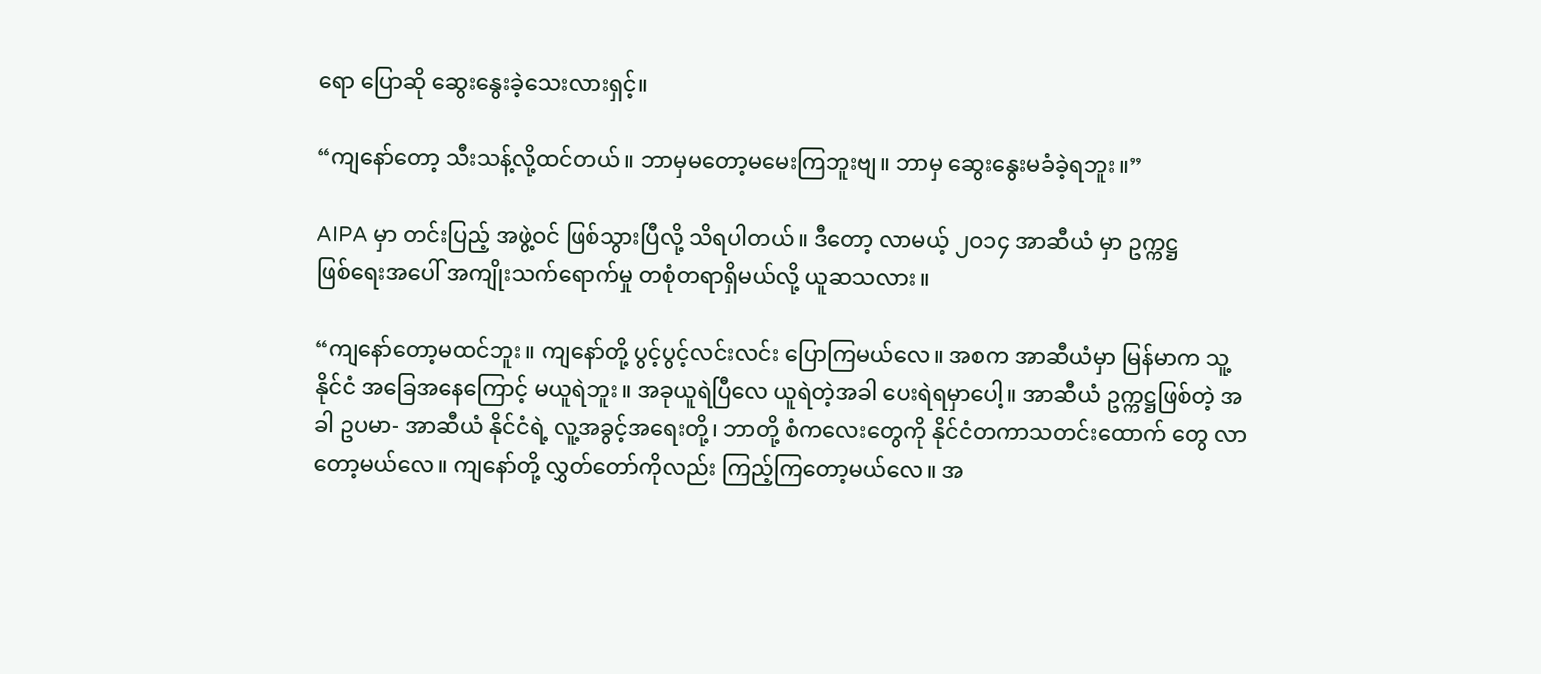ရော ပြောဆို ဆွေးနွေးခဲ့သေးလားရှင့်။

“ကျနော်တော့ သီးသန့်လို့ထင်တယ်။ ဘာမှမတော့မမေးကြဘူးဗျ။ ဘာမှ ဆွေးနွေးမခံခဲ့ရဘူး။”

AIPA မှာ တင်းပြည့် အဖွဲ့ဝင် ဖြစ်သွားပြီလို့ သိရပါတယ်။ ဒီတော့ လာမယ့် ၂ဝ၁၄ အာဆီယံ မှာ ဥက္ကဋ္ဌ
ဖြစ်ရေးအပေါ် အကျိုးသက်ရောက်မှု တစုံတရာရှိမယ်လို့ ယူဆသလား။

“ကျနော်တော့မထင်ဘူး။ ကျနော်တို့ ပွင့်ပွင့်လင်းလင်း ပြောကြမယ်လေ။ အစက အာဆီယံမှာ မြန်မာက သူ့နိုင်ငံ အခြေအနေကြောင့် မယူရဲဘူး။ အခုယူရဲပြီလေ ယူရဲတဲ့အခါ ပေးရဲရမှာပေါ့။ အာဆီယံ ဥက္ကဋ္ဌဖြစ်တဲ့ အခါ ဥပမာ- အာဆီယံ နိုင်ငံရဲ့ လူ့အခွင့်အရေးတို့၊ ဘာတို့ စံကလေးတွေကို နိုင်ငံတကာသတင်းထောက် တွေ လာတော့မယ်လေ။ ကျနော်တို့ လွှတ်တော်ကိုလည်း ကြည့်ကြတော့မယ်လေ။ အ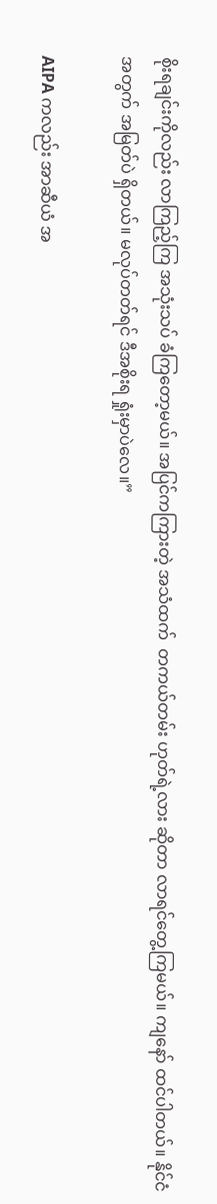စိုးရချင်းကိုလည်း လာကြည့်ကြ အသုံးသပ် ခံကြတော့မယ်။ အပြင်ကကြားတဲ့ အသံထက်  တကယ်တမ်း ဟုတ်ရဲ့လား ဆိုတာ လာရင်တွေ့ကြမယ်။ ကျနော် ထင်ပါတယ်။ နိုင်ငံအတွက် အမြတ်ပဲ ရှိတယ်။ မလုပ်တတ်ရင် ဒီအစိုးရ ရှုံးမှာပဲလေ။”

AIPA ကလည်း အာဆီယံ အ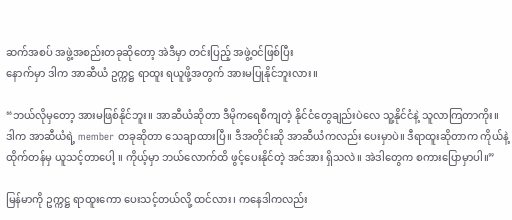ဆက်အစပ် အဖွဲ့အစည်းတခုဆိုတော့ အဲဒီမှာ တင်းပြည့် အဖွဲ့ဝင်ဖြစ်ပြီး
နောက်မှာ ဒါက အာဆီယံ ဥက္ကဋ္ဌ ရာထူး ရယူဖို့အတွက် အားမပြုနိုင်ဘူးလား။

“ဘယ်လိုမှတော့ အားမဖြစ်နိုင်ဘူး။ အာဆီယံဆိုတာ ဒီမိုကရေစီကျတဲ့ နိုင်ငံတွေချည်းပဲလေ သူ့နိုင်ငံနဲ့ သူလာကြတာကိုး။ ဒါက အာဆီယံရဲ့ member တခုဆိုတာ သေချာထားပြီ။ ဒီအတိုင်းဆို အာဆီယံကလည်း ပေးမှာပဲ။ ဒီရာထူးဆိုတာက ကိုယ်နဲ့ ထိုက်တန်မှ ယူသင့်တာပေါ့ ။ ကိုယ့်မှာ ဘယ်လောက်ထိ ဖွင့်ပေးနိုင်တဲ့ အင်အား ရှိသလဲ။ အဲဒါတွေက စကားပြောမှာပါ။”

မြန်မာကို ဥက္ကဋ္ဌ ရာထူးကော ပေးသင့်တယ်လို့ ထင်လား၊ ကနေဒါကလည်း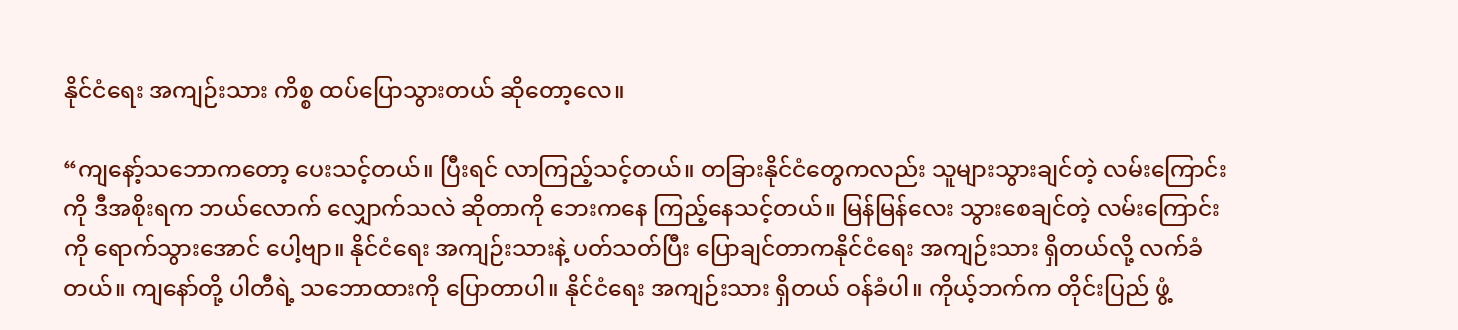နိုင်ငံရေး အကျဉ်းသား ကိစ္စ ထပ်ပြောသွားတယ် ဆိုတော့လေ။

“ကျနော့်သဘောကတော့ ပေးသင့်တယ်။ ပြီးရင် လာကြည့်သင့်တယ်။ တခြားနိုင်ငံတွေကလည်း သူများသွားချင်တဲ့ လမ်းကြောင်းကို ဒီအစိုးရက ဘယ်လောက် လျှောက်သလဲ ဆိုတာကို ဘေးကနေ ကြည့်နေသင့်တယ်။ မြန်မြန်လေး သွားစေချင်တဲ့ လမ်းကြောင်းကို ရောက်သွားအောင် ပေါ့ဗျာ။ နိုင်ငံရေး အကျဉ်းသားနဲ့ ပတ်သတ်ပြီး ပြောချင်တာကနိုင်ငံရေး အကျဉ်းသား ရှိတယ်လို့ လက်ခံတယ်။ ကျနော်တို့ ပါတီရဲ့ သဘောထားကို ပြောတာပါ။ နိုင်ငံရေး အကျဉ်းသား ရှိတယ် ဝန်ခံပါ။ ကိုယ့်ဘက်က တိုင်းပြည် ဖွံ့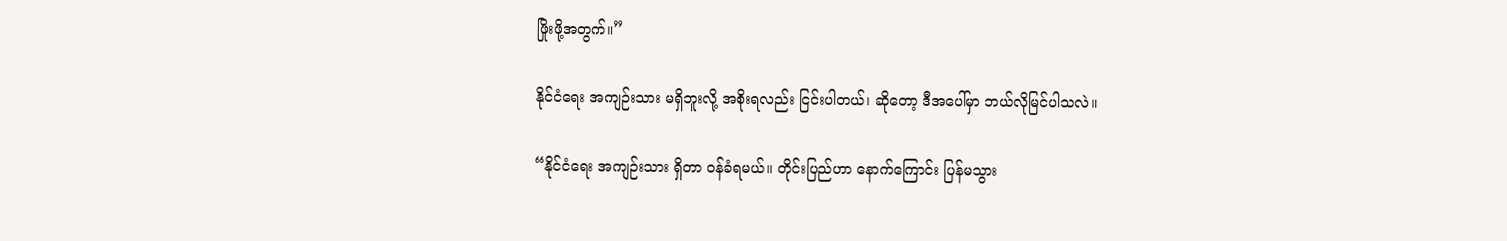ဖြိုးဖို့အတွက်။”

နိုင်ငံရေး အကျဉ်းသား မရှိဘူးလို့ အစိုးရလည်း ငြင်းပါတယ်၊ ဆိုတော့ ဒီအပေါ်မှာ ဘယ်လိုမြင်ပါသလဲ။

“နိုင်ငံရေး အကျဉ်းသား ရှိတာ ဝန်ခံရမယ်။ တိုင်းပြည်ဟာ နောက်ကြောင်း ပြန်မသွား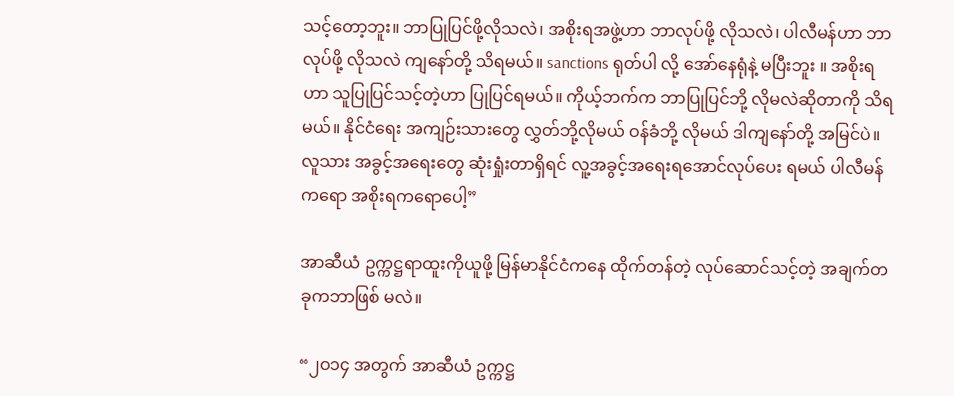သင့်တော့ဘူး။ ဘာပြုပြင်ဖို့လိုသလဲ၊ အစိုးရအဖွဲ့ဟာ ဘာလုပ်ဖို့ လိုသလဲ၊ ပါလီမန်ဟာ ဘာလုပ်ဖို့ လိုသလဲ ကျနော်တို့ သိရမယ်။ sanctions ရုတ်ပါ လို့ အော်နေရုံနဲ့ မပြီးဘူး ။ အစိုးရဟာ သူပြုပြင်သင့်တဲ့ဟာ ပြုပြင်ရမယ်။ ကိုယ့်ဘက်က ဘာပြုပြင်ဘို့ လိုမလဲဆိုတာကို သိရမယ်။ နိုင်ငံရေး အကျဉ်းသားတွေ လွှတ်ဘို့လိုမယ် ဝန်ခံဘို့ လိုမယ် ဒါကျနော်တို့ အမြင်ပဲ။ လူသား အခွင့်အရေးတွေ ဆုံးရှုံးတာရှိရင် လူ့အခွင့်အရေးရအောင်လုပ်ပေး ရမယ် ပါလီမန်ကရော အစိုးရကရောပေါ့”

အာဆီယံ ဥက္ကဋ္ဌရာထူးကိုယူဖို့ မြန်မာနိုင်ငံကနေ ထိုက်တန်တဲ့ လုပ်ဆောင်သင့်တဲ့ အချက်တခုကဘာဖြစ် မလဲ။

“၂ဝ၁၄ အတွက် အာဆီယံ ဥက္ကဋ္ဌ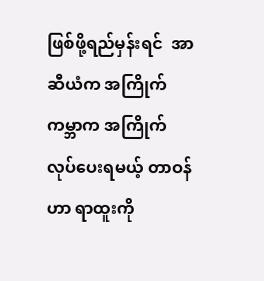ဖြစ်ဖို့ရည်မှန်းရင်  အာဆီယံက အကြိုက် ကမ္ဘာက အကြိုက် လုပ်ပေးရမယ့် တာဝန်ဟာ ရာထူးကို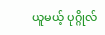ယူမယ့် ပုဂ္ဂိုလ်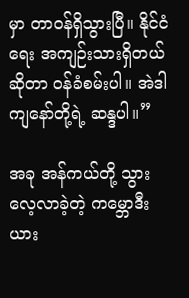မှာ တာဝန်ရှိသွားပြီ။ နိုင်ငံရေး အကျဉ်းသားရှိတယ်ဆိုတာ ဝန်ခံစမ်းပါ။ အဲဒါကျနော်တို့ရဲ့ ဆန္ဒပါ။”

အခု အန်ကယ်တို့ သွားလေ့လာခဲ့တဲ့ ကမ္ဘောဒီးယား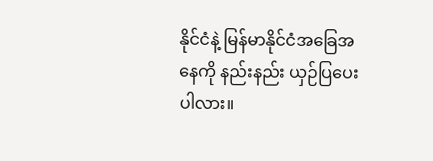နိုင်ငံနဲ့ မြန်မာနိုင်ငံအခြေအနေကို နည်းနည်း ယှဉ်ပြပေးပါလား။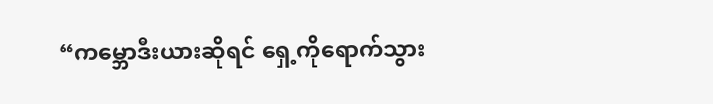“ကမ္ဘောဒီးယားဆိုရင် ရှေ့ကိုရောက်သွား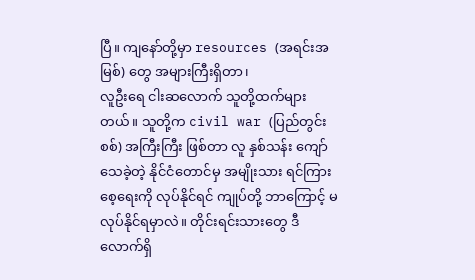ပြီ။ ကျနော်တို့မှာ resources (အရင်းအမြစ်) တွေ အများကြီးရှိတာ၊
လူဦးရေ ငါးဆလောက် သူတို့ထက်များတယ်။ သူတို့က civil war (ပြည်တွင်းစစ်) အကြီးကြီး ဖြစ်တာ လူ နှစ်သန်း ကျော် သေခဲ့တဲ့ နိုင်ငံတောင်မှ အမျိုးသား ရင်ကြားစေ့ရေးကို လုပ်နိုင်ရင် ကျုပ်တို့ ဘာကြောင့် မလုပ်နိုင်ရမှာလဲ။ တိုင်းရင်းသားတွေ ဒီလောက်ရှိ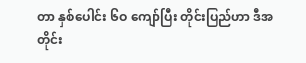တာ နှစ်ပေါင်း ၆ဝ ကျော်ပြီး တိုင်းပြည်ဟာ ဒီအတိုင်း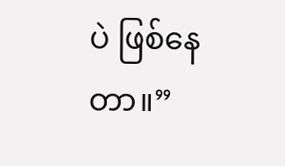ပဲ ဖြစ်နေတာ။”